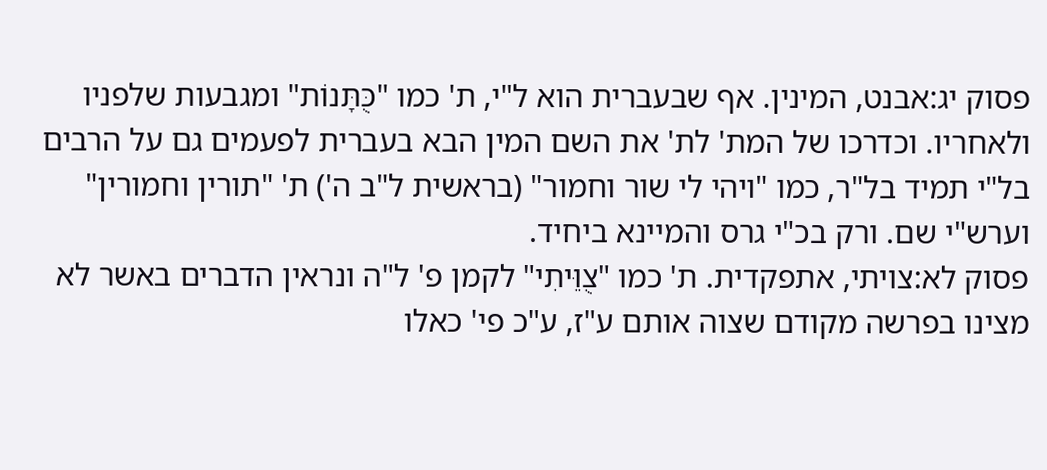פסוק יג:אבנט, המינין. אף שבעברית הוא ל"י, ת' כמו "כֻּתָּנוֹת" ומגבעות שלפניו ולאחריו. וכדרכו של המת' לת' את השם המין הבא בעברית לפעמים גם על הרבים בל"י תמיד בל"ר, כמו "ויהי לי שור וחמור" (בראשית ל"ב ה') ת' "תורין וחמורין" וערש"י שם. ורק בכ"י גרס והמיינא ביחיד.
פסוק לא:צויתי, אתפקדית. ת' כמו "צֻוֵּיתִי" לקמן פ' ל"ה ונראין הדברים באשר לא מצינו בפרשה מקודם שצוה אותם ע"ז, ע"כ פי' כאלו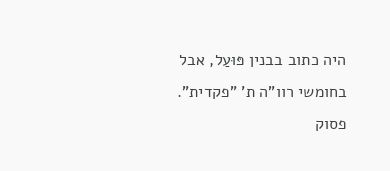היה כתוב בבנין פּוּעַל, אבל בחומשי רוו"ה ת' "פקדית".
פסוק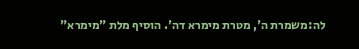לה:משמרת ה', מטרת מימרא דה'. הוסיף מלת "מימרא"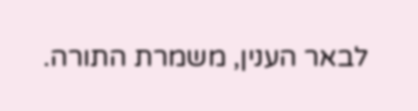לבאר הענין, משמרת התורה.